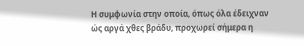Η συμφωνία στην οποία, όπως όλα έδειχναν ώς αργά χθες βράδυ, προχωρεί σήμερα η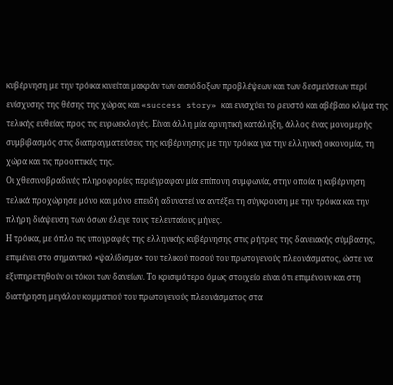κυβέρνηση με την τρόικα κινείται μακράν των αισιόδοξων προβλέψεων και των δεσμεύσεων περί ενίσχυσης της θέσης της χώρας και «success story» και ενισχύει το ρευστό και αβέβαιο κλίμα της τελικής ευθείας προς τις ευρωεκλογές. Είναι άλλη μία αρνητική κατάληξη, άλλος ένας μονομερής συμβιβασμός στις διαπραγματεύσεις της κυβέρνησης με την τρόικα για την ελληνική οικονομία, τη χώρα και τις προοπτικές της.
Οι χθεσινοβραδινές πληροφορίες περιέγραφαν μία επίπονη συμφωνία, στην οποία η κυβέρνηση τελικά προχώρησε μόνο και μόνο επειδή αδυνατεί να αντέξει τη σύγκρουση με την τρόικα και την πλήρη διάψευση των όσων έλεγε τους τελευταίους μήνες.
Η τρόικα, με όπλο τις υπογραφές της ελληνικής κυβέρνησης στις ρήτρες της δανειακής σύμβασης, επιμένει στο σημαντικό «ψαλίδισμα» του τελικού ποσού του πρωτογενούς πλεονάσματος, ώστε να εξυπηρετηθούν οι τόκοι των δανείων. Το κρισιμότερο όμως στοιχείο είναι ότι επιμένουν και στη διατήρηση μεγάλου κομματιού του πρωτογενούς πλεονάσματος στα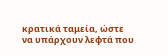κρατικά ταμεία, ώστε να υπάρχουν λεφτά που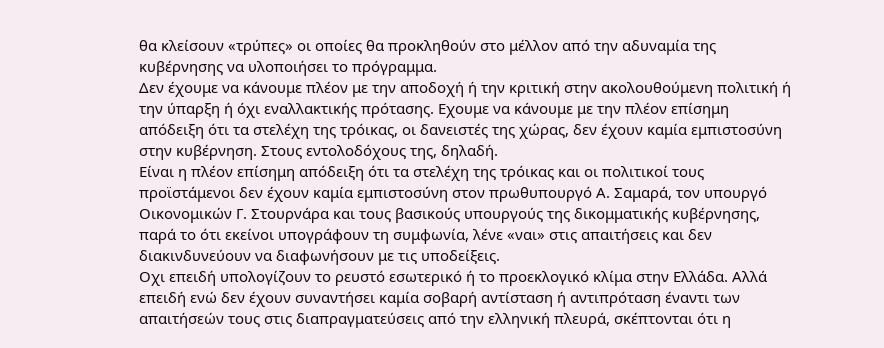θα κλείσουν «τρύπες» οι οποίες θα προκληθούν στο μέλλον από την αδυναμία της κυβέρνησης να υλοποιήσει το πρόγραμμα.
Δεν έχουμε να κάνουμε πλέον με την αποδοχή ή την κριτική στην ακολουθούμενη πολιτική ή την ύπαρξη ή όχι εναλλακτικής πρότασης. Εχουμε να κάνουμε με την πλέον επίσημη απόδειξη ότι τα στελέχη της τρόικας, οι δανειστές της χώρας, δεν έχουν καμία εμπιστοσύνη στην κυβέρνηση. Στους εντολοδόχους της, δηλαδή.
Είναι η πλέον επίσημη απόδειξη ότι τα στελέχη της τρόικας και οι πολιτικοί τους προϊστάμενοι δεν έχουν καμία εμπιστοσύνη στον πρωθυπουργό Α. Σαμαρά, τον υπουργό Οικονομικών Γ. Στουρνάρα και τους βασικούς υπουργούς της δικομματικής κυβέρνησης, παρά το ότι εκείνοι υπογράφουν τη συμφωνία, λένε «ναι» στις απαιτήσεις και δεν διακινδυνεύουν να διαφωνήσουν με τις υποδείξεις.
Οχι επειδή υπολογίζουν το ρευστό εσωτερικό ή το προεκλογικό κλίμα στην Ελλάδα. Αλλά επειδή ενώ δεν έχουν συναντήσει καμία σοβαρή αντίσταση ή αντιπρόταση έναντι των απαιτήσεών τους στις διαπραγματεύσεις από την ελληνική πλευρά, σκέπτονται ότι η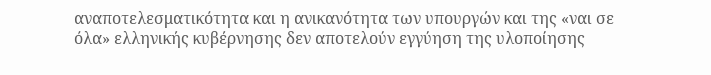αναποτελεσματικότητα και η ανικανότητα των υπουργών και της «ναι σε όλα» ελληνικής κυβέρνησης δεν αποτελούν εγγύηση της υλοποίησης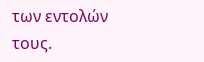των εντολών τους.